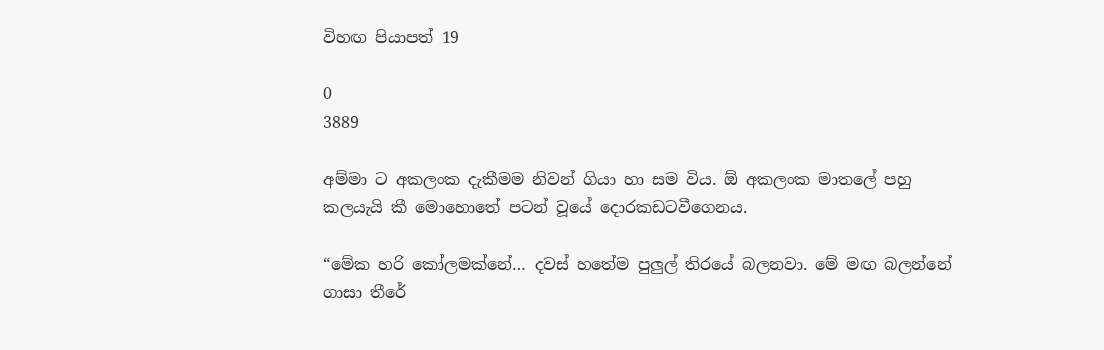විහඟ පියාපත් 19

0
3889

අම්මා ට අකලංක දැකීමම නිවන් ගියා හා සම විය. ඕ අකලංක මාතලේ පහු කලයැයි කී මොහොතේ පටන් වූයේ දොරකඩටවීගෙනය.

“මේක හරි කෝලමක්නේ… දවස් හතේම පුලුල් තිරයේ බලනවා. මේ මඟ බලන්නේ ගාසා තීරේ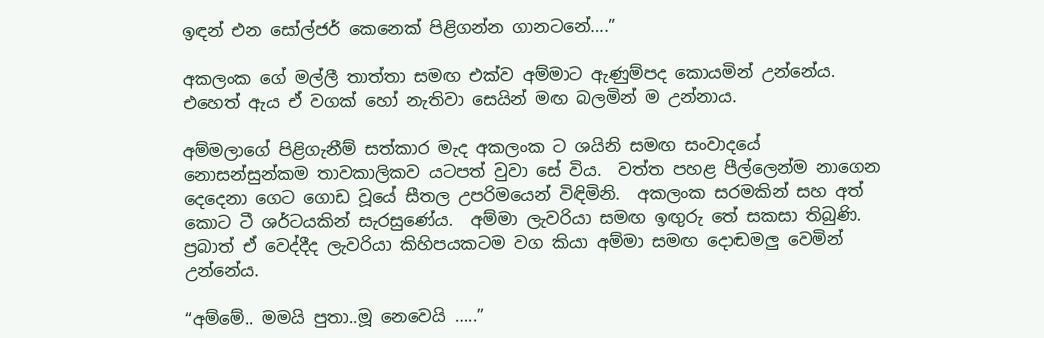ඉඳන් එන සෝල්ජර් කෙනෙක් පිළිගන්න ගානටනේ….”

අකලංක ගේ මල්ලී තාත්තා සමඟ එක්ව අම්මාට ඇණුම්පද කොයමින් උන්නේය. එහෙත් ඇය ඒ වගක් හෝ නැතිවා සෙයින් මඟ බලමින් ම උන්නාය.

අම්මලාගේ පිළිගැනීම් සත්කාර මැද අකලංක ට ශයිනි සමඟ සංවාදයේ නොසන්සුන්කම තාවකාලිකව යටපත් වුවා සේ විය.  වත්ත පහළ පීල්ලෙන්ම නාගෙන දෙදෙනා ගෙට ගොඩ වූයේ සීතල උපරිමයෙන් විඳිමිනි.  අකලංක සරමකින් සහ අත් කොට ටී ශර්ටයකින් සැරසුණේය.  අම්මා ලැවරියා සමඟ ඉඟුරු තේ සකසා තිබුණි. ප්‍රබාත් ඒ වෙද්දීද ලැවරියා කිහිපයකටම වග කියා අම්මා සමඟ දොඬමලු වෙමින් උන්නේය.

“අම්මේ.. මමයි පුතා..මූ නෙවෙයි …..”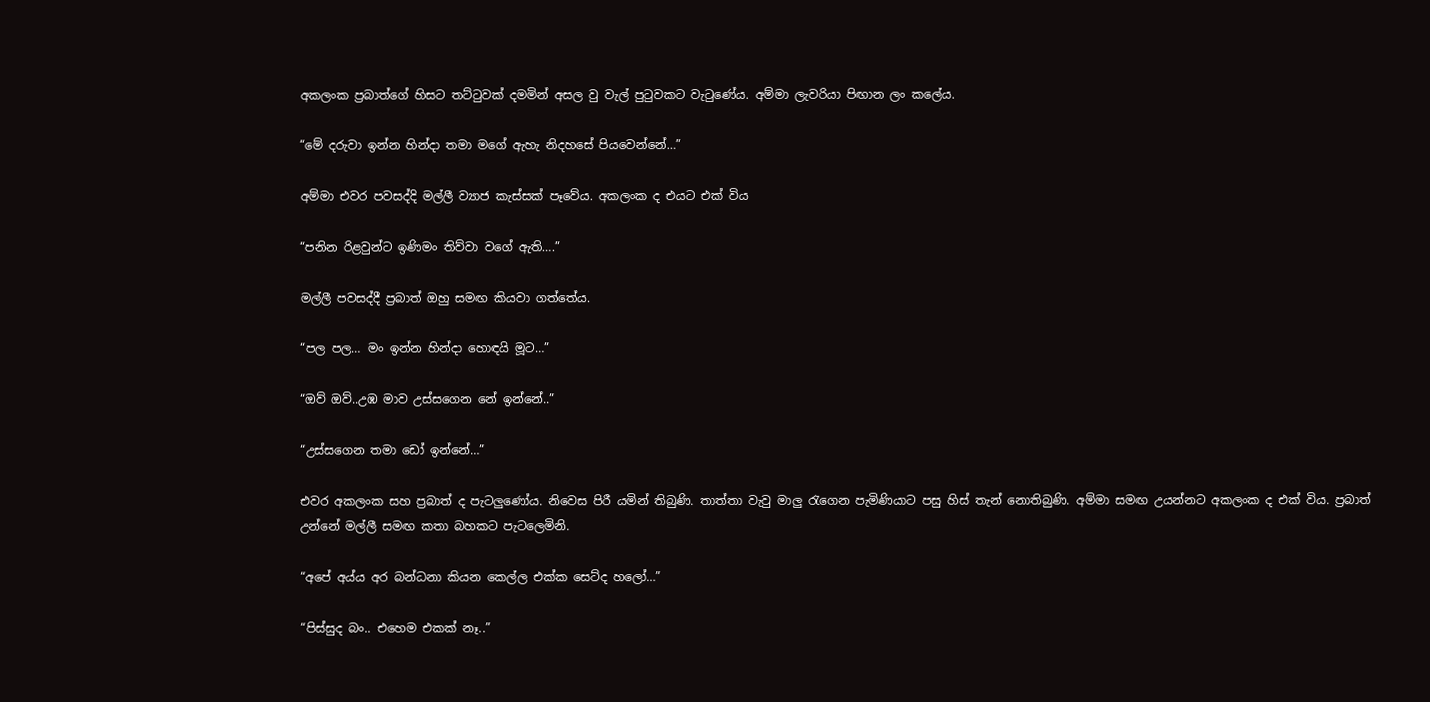අකලංක ප්‍රබාත්ගේ හිසට තට්ටුවක් දමමින් අසල වු වැල් පුටුවකට වැටුණේය. අම්මා ලැවරියා පිඟාන ලං කලේය.

“මේ දරුවා ඉන්න හින්දා තමා මගේ ඇහැ නිදහසේ පියවෙන්නේ…”

අම්මා එවර පවසද්දි මල්ලී ව්‍යාජ කැස්සක් පෑවේය. අකලංක ද එයට එක් විය

“පනින රිළවුන්ට ඉණිමං තිව්වා වගේ ඇති….”

මල්ලී පවසද්දී ප්‍රබාත් ඔහු සමඟ කියවා ගත්තේය.

“පල පල… මං ඉන්න හින්දා හොඳයි මූට…”

“ඔව් ඔව්..උඹ මාව උස්සගෙන නේ ඉන්නේ..”

“උස්සගෙන තමා ඩෝ ඉන්නේ…”

එවර අකලංක සහ ප්‍රබාත් ද පැටලුණෝය. නිවෙස පිරී යමින් තිබුණි. තාත්තා වැවු මාලු රැගෙන පැමිණියාට පසු හිස් තැන් නොතිබුණි. අම්මා සමඟ උයන්නට අකලංක ද එක් විය. ප්‍රබාත් උන්නේ මල්ලී සමඟ කතා බහකට පැටලෙමිනි.

“අපේ අය්ය අර බන්ධනා කියන කෙල්ල එක්ක සෙට්ද හලෝ…”

“පිස්සුද බං.. එහෙම එකක් නෑ..”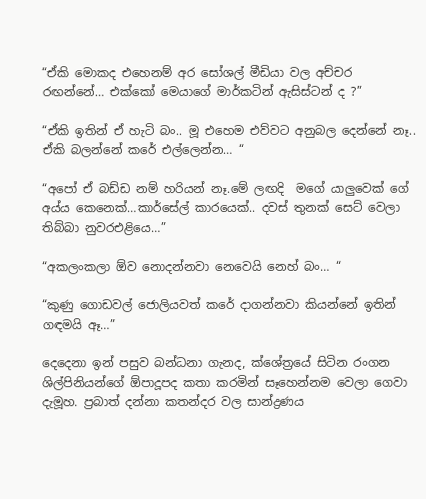“ඒකි මොකද එහෙනම් අර සෝශල් මීඩියා වල අච්චර රඟන්නේ… එක්කෝ මෙයාගේ මාර්කටින් ඇසිස්ටන් ද ?”

“ඒකි ඉතින් ඒ හැටි බං.. මූ එහෙම එව්වට අනුබල දෙන්නේ නෑ.. ඒකි බලන්නේ කරේ එල්ලෙන්න… “

“අපෝ ඒ බඩ්ඩ නම් හරියන් නෑ.මේ ලඟදි  මගේ යාලුවෙක් ගේ අය්ය කෙනෙක්…කාර්සේල් කාරයෙක්.. දවස් තුනක් සෙට් වෙලා තිබ්බා නුවරඑළියෙ…”

“අකලංකලා ඕව නොදන්නවා නෙවෙයි නෙහ් බං… “

“කුණු ගොඩවල් ජොලියවත් කරේ දාගන්නවා කියන්නේ ඉතින් ගඳමයි ඈ…”

දෙදෙනා ඉන් පසුව බන්ධනා ගැනද, ක්ශේත්‍රයේ සිටින රංගන ශිල්පිනියන්ගේ ඕපාදූපද කතා කරමින් සෑහෙන්නම වෙලා ගෙවා දැමූහ. ප්‍රබාත් දන්නා කතන්දර වල සාන්ද්‍රණය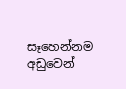සෑහෙන්නම අඩුවෙන්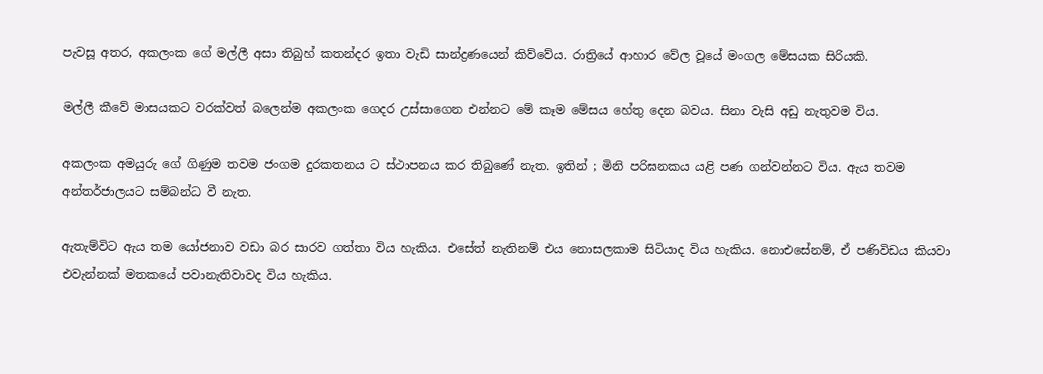පැවසූ අතර, අකලංක ගේ මල්ලී අසා තිබුහ් කතන්දර ඉතා වැඩි සාන්ද්‍රණයෙන් කිව්වේය. රාත්‍රියේ ආහාර වේල වූයේ මංගල මේසයක සිරියකි.

මල්ලී කීවේ මාසයකට වරක්වත් බලෙන්ම අකලංක ගෙදර උස්සාගෙන එන්නට මේ කෑම මේසය හේතු දෙන බවය. සිනා වැසි අඩු නැතුවම විය.

අකලංක අමයුරු ගේ ගිණුම තවම ජංගම දුරකතනය ට ස්ථාපනය කර තිබුණේ නැත. ඉතින් ; මිනි පරිඝනකය යළි පණ ගන්වන්නට විය. ඇය තවම අන්තර්ජාලයට සම්බන්ධ වී නැත.

ඇතැම්විට ඇය තම යෝජනාව වඩා බර සාරව ගත්තා විය හැකිය. එසේත් නැතිනම් එය නොසලකාම සිටියාද විය හැකිය. නොඑසේනම්, ඒ පණිවිඩය කියවා එවැන්නක් මතකයේ පවානැතිවාවද විය හැකිය.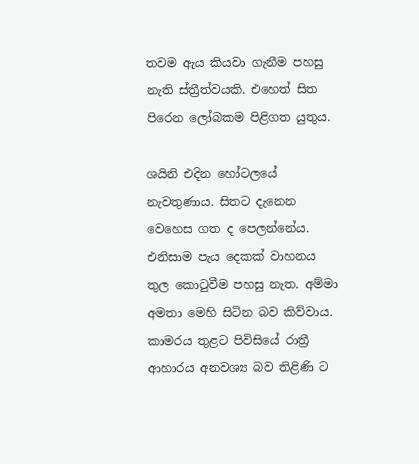තවම ඇය කියවා ගැනීම පහසු නැති ස්ත්‍රීත්වයකි. එහෙත් සිත පිරෙන ලෝබකම පිළිගත යුතුය.

ශයිනි එදින හෝටලයේ නැවතුණාය. සිතට දැනෙන වෙහෙස ගත ද පෙලන්නේය. එනිසාම පැය දෙකක් වාහනය තුල කොටුවීම පහසු නැත. අම්මා අමතා මෙහි සිටින බව කිව්වාය. කාමරය තුළට පිවිසියේ රාත්‍රී ආහාරය අනවශ්‍ය බව තිළිණි ට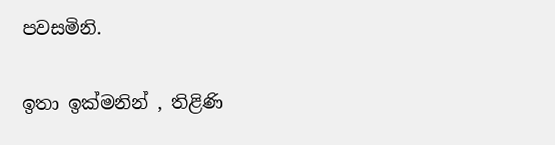පවසමිනි.

ඉතා ඉක්මනින් , තිළිණි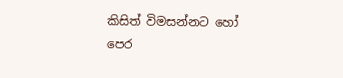කිසිත් විමසන්නට හෝ පෙර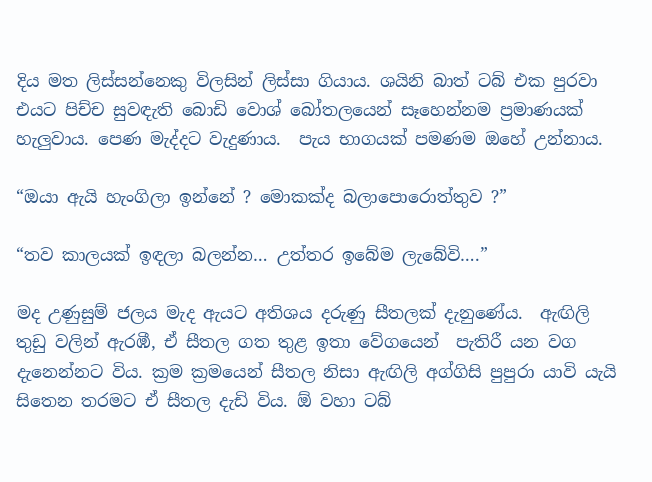දිය මත ලිස්සන්නෙකු විලසින් ලිස්සා ගියාය. ශයිනි බාත් ටබ් එක පුරවා එයට පිච්ච සුවඳැති බොඩි වොශ් බෝතලයෙන් සෑහෙන්නම ප්‍රමාණයක් හැලුවාය. පෙණ මැද්දට වැදුණාය.  පැය භාගයක් පමණම ඔහේ උන්නාය.

“ඔයා ඇයි හැංගිලා ඉන්නේ ? මොකක්ද බලාපොරොත්තුව ?”

“තව කාලයක් ඉඳලා බලන්න… උත්තර ඉබේම ලැබේවි….”

මද උණුසුම් ජලය මැද ඇයට අතිශය දරුණු සීතලක් දැනුණේය.  ඇඟිලි තුඩු වලින් ඇරඹී, ඒ සීතල ගත තුළ ඉතා වේගයෙන්  පැතිරී යන වග දැනෙන්නට විය. ක්‍රම ක්‍රමයෙන් සීතල නිසා ඇඟිලි අග්ගිසි පුපුරා යාවි යැයි සිතෙන තරමට ඒ සීතල දැඩි විය. ඕ වහා ටබ්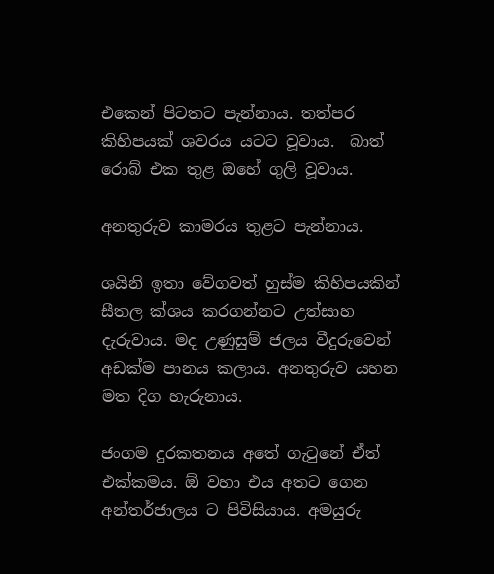එකෙන් පිටතට පැන්නාය. තත්පර කිහිපයක් ශවරය යටට වූවාය.  බාත් රොබ් එක තුළ ඔහේ ගුලි වූවාය.

අනතුරුව කාමරය තුළට පැන්නාය.

ශයිනි ඉතා වේගවත් හුස්ම කිහිපයකින් සීතල ක්ශය කරගන්නට උත්සාහ දැරුවාය. මද උණුසුම් ජලය වීදුරුවෙන් අඩක්ම පානය කලාය. අනතුරුව යහන මත දිග හැරුනාය.

ජංගම දුරකතනය අතේ ගැටුනේ ඒත් එක්කමය. ඕ වහා එය අතට ගෙන අන්තර්ජාලය ට පිවිසියාය. අමයුරු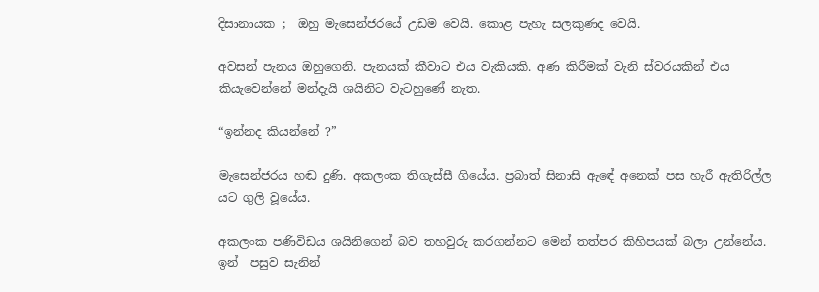දිසානායක ;  ඔහු මැසෙන්ජරයේ උඩම වෙයි. කොළ පැහැ සලකුණද වෙයි.

අවසන් පැනය ඔහුගෙනි. පැනයක් කීවාට එය වැකියකි. අණ කිරීමක් වැනි ස්වරයකින් එය කියැවෙන්නේ මන්දැයි ශයිනිට වැටහුණේ නැත.

“ඉන්නද කියන්නේ ?”

මැසෙන්ජරය හඬ දුණි. අකලංක තිගැස්සී ගියේය. ප්‍රබාත් සිනාසි ඇඳේ අනෙක් පස හැරී ඇතිරිල්ල යට ගුලි වූයේය.

අකලංක පණිවිඩය ශයිනිගෙන් බව තහවුරු කරගන්නට මෙන් තත්පර කිහිපයක් බලා උන්නේය.   ඉන්  පසුව සැනින්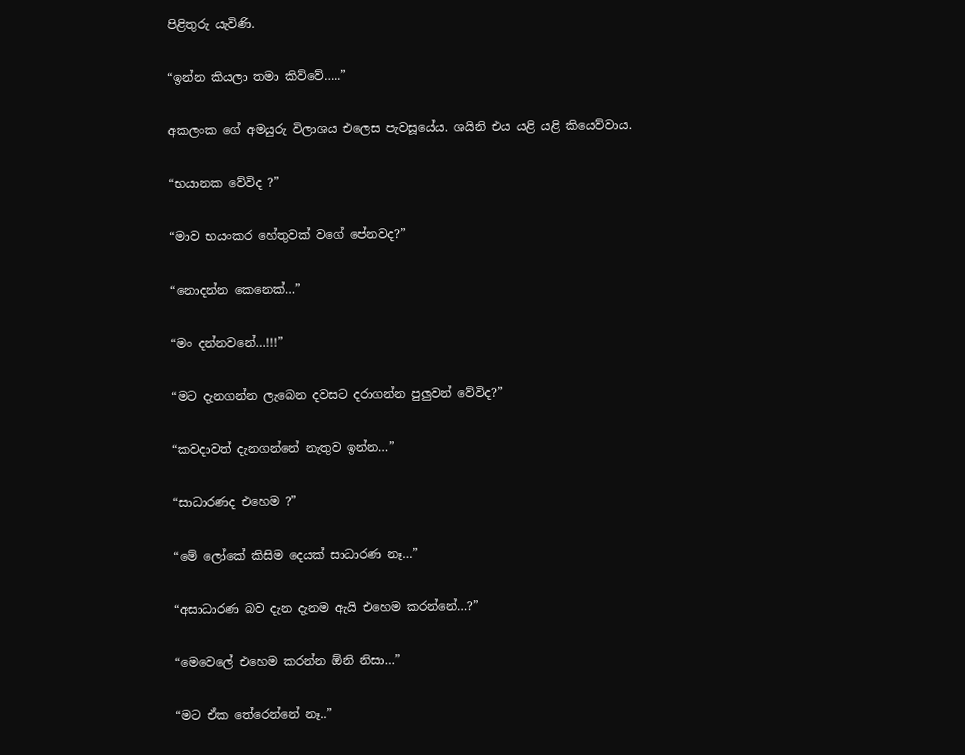පිළිතුරු යැවිණි.

“ඉන්න කියලා තමා කිව්වේ…..”

අකලංක ගේ අමයුරු විලාශය එලෙස පැවසූයේය. ශයිනි එය යළි යළි කියෙව්වාය.

“භයානක වේවිද ?”

“මාව භයංකර හේතුවක් වගේ පේනවද?”

“නොදන්න කෙනෙක්…”

“මං දන්නවනේ…!!!”

“මට දැනගන්න ලැබෙන දවසට දරාගන්න පුලුවන් වේවිද?”

“කවදාවත් දැනගන්නේ නැතුව ඉන්න…”

“සාධාරණද එහෙම ?”

“මේ ලෝකේ කිසිම දෙයක් සාධාරණ නෑ…”

“අසාධාරණ බව දැන දැනම ඇයි එහෙම කරන්නේ…?”

“මෙවෙලේ එහෙම කරන්න ඕනි නිසා…”

“මට ඒක තේරෙන්නේ නෑ..”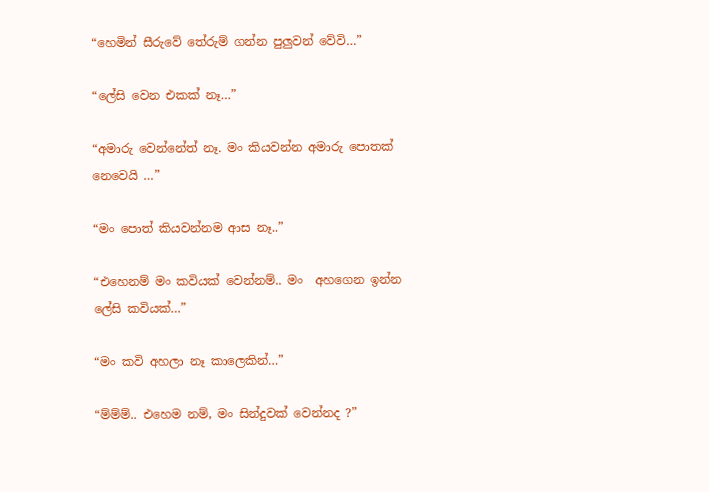“හෙමින් සීරුවේ තේරුම් ගන්න පුලුවන් වේවි…”

“ලේසි වෙන එකක් නෑ…”

“අමාරු වෙන්නේත් නෑ. මං කියවන්න අමාරු පොතක් නෙවෙයි …”

“මං පොත් කියවන්නම ආස නෑ..”

“එහෙනම් මං කවියක් වෙන්නම්.. මං  අහගෙන ඉන්න ලේසි කවියක්…”

“මං කවි අහලා නෑ කාලෙකින්…”

“ම්ම්ම්.. එහෙම නම්, මං සින්දුවක් වෙන්නද ?”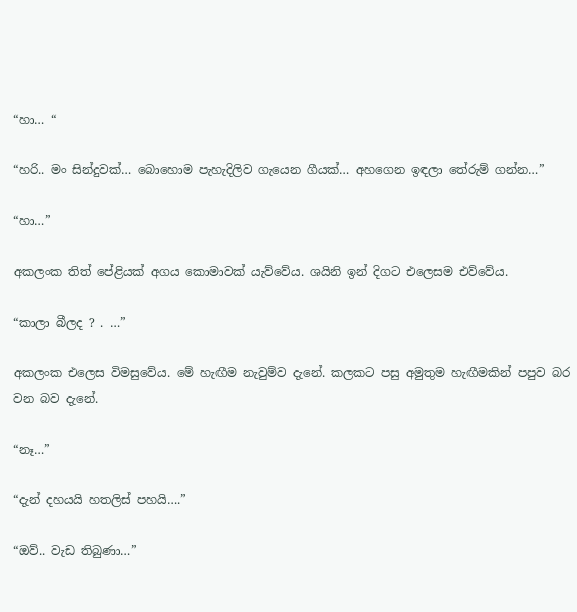“හා… “

“හරි.. මං සින්දුවක්… බොහොම පැහැදිලිව ගැයෙන ගීයක්… අහගෙන ඉඳලා තේරුම් ගන්න…”

“හා…”

අකලංක තිත් පේළියක් අගය කොමාවක් යැව්වේය. ශයිනි ඉන් දිගට එලෙසම එව්වේය.

“කාලා බීලද ? . …”

අකලංක එලෙස විමසුවේය. මේ හැඟීම නැවුම්ව දැනේ. කලකට පසු අමුතුම හැඟීමකින් පපුව බර වන බව දැනේ.

“නෑ…”

“දැන් දහයයි හතලිස් පහයි….”

“ඔව්.. වැඩ තිබුණා…”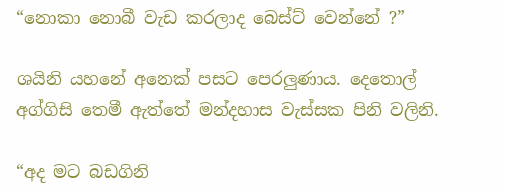“නොකා නොබී වැඩ කරලාද බෙස්ට් වෙන්නේ ?”

ශයිනි යහනේ අනෙක් පසට පෙරලුණාය. දෙතොල් අග්ගිසි තෙමී ඇත්තේ මන්දහාස වැස්සක පිනි වලිනි.

“අද මට බඩගිනි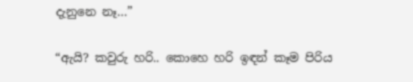දැනුනෙ නෑ…”

“ඇයි? කවුරු හරි.. කොහෙ හරි ඉඳන් කෑම පිරිය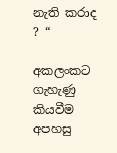නැති කරාද ? “

අකලංකට ගැහැණු කියවීම අපහසු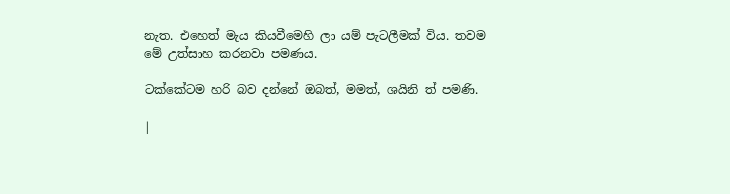නැත. එහෙත් මැය කියවීමෙහි ලා යම් පැටලීමක් විය. තවම මේ උත්සාහ කරනවා පමණය.

ටක්කේටම හරි බව දන්නේ ඔබත්, මමත්, ශයිනි ත් පමණි.

|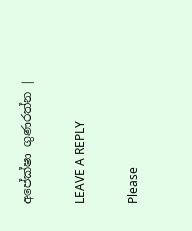අපේක්ෂා ගුණරත්න |

LEAVE A REPLY

Please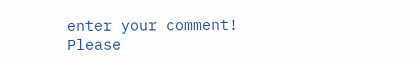enter your comment!
Please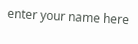enter your name here